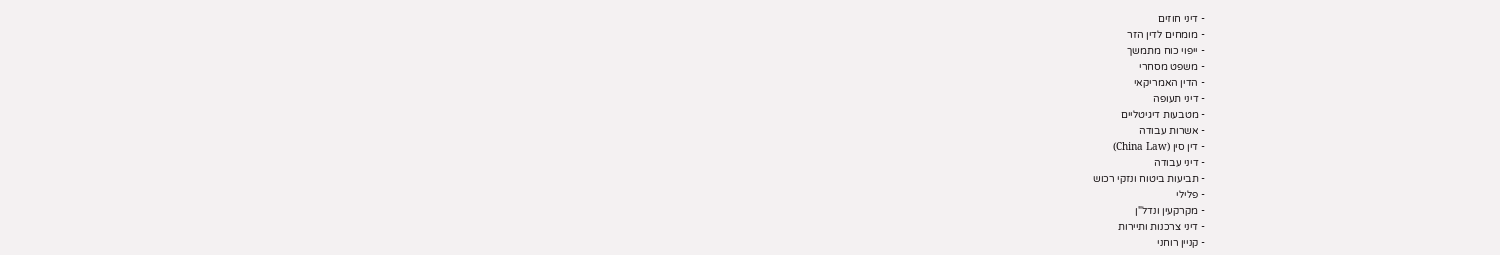- דיני חוזים
- מומחים לדין הזר
- ייפוי כוח מתמשך
- משפט מסחרי
- הדין האמריקאי
- דיני תעופה
- מטבעות דיגיטליים
- אשרות עבודה
- דין סין (China Law)
- דיני עבודה
- תביעות ביטוח ונזקי רכוש
- פלילי
- מקרקעין ונדל"ן
- דיני צרכנות ותיירות
- קניין רוחני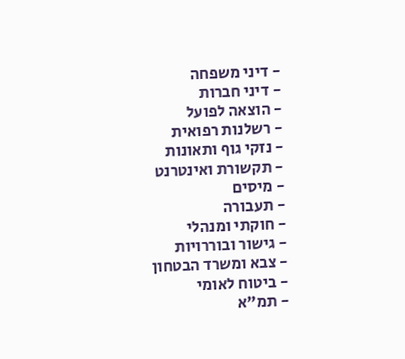- דיני משפחה
- דיני חברות
- הוצאה לפועל
- רשלנות רפואית
- נזקי גוף ותאונות
- תקשורת ואינטרנט
- מיסים
- תעבורה
- חוקתי ומנהלי
- גישור ובוררויות
- צבא ומשרד הבטחון
- ביטוח לאומי
- תמ"א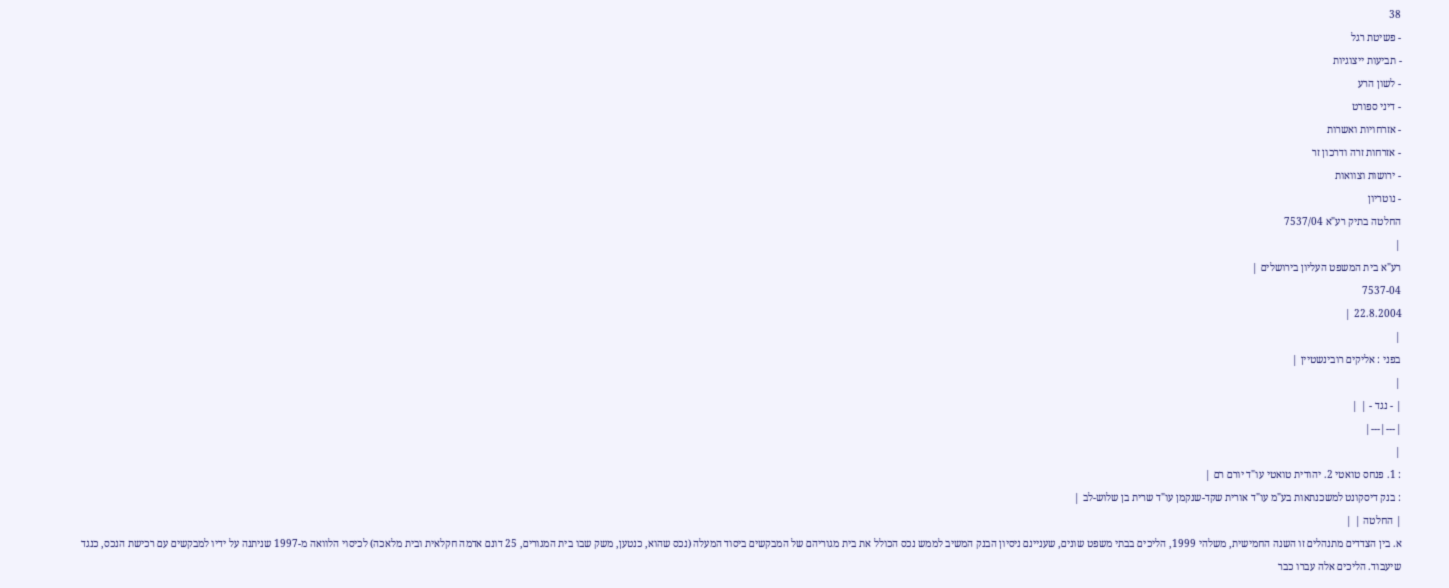38
- פשיטת רגל
- תביעות ייצוגיות
- לשון הרע
- דיני ספורט
- אזרחויות ואשרות
- אזרחות זרה ודרכון זר
- ירושות וצוואות
- נוטריון
החלטה בתיק רע"א 7537/04
|
רע"א בית המשפט העליון בירושלים |
7537-04
22.8.2004 |
|
בפני : אליקים רובינשטיין |
|
| - נגד - | |
|---|---|
|
: 1. פנחס טואטי 2. יהודית טואטי עו"ד יורם רם |
: בנק דיסקונט למשכנתאות בע"מ עו"ד אורית שקד-שנקמן עו"ד שרית בן שלוש-לב |
| החלטה | |
א. בין הצדדים מתנהלים זו השנה החמישית, משלהי 1999, הליכים בבתי משפט שונים, שעניינם ניסיון הבנק המשיב לממש נכס הכולל את בית מגוריהם של המבקשים ביסוד המעלה (נכס שהוא, כנטען, משק שבו בית המגורים, 25 דונם אדמה חקלאית ובית מלאכה) לכיסוי הלוואה מ-1997 שניתנה על ידיו למבקשים עם רכישת הנכס, כנגד שיעבוד. הליכים אלה עברו כבר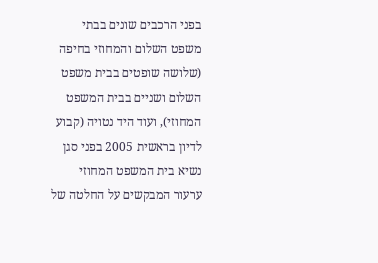בפני הרכבים שונים בבתי משפט השלום והמחוזי בחיפה (שלושה שופטים בבית משפט השלום ושניים בבית המשפט המחוזי), ועוד היד נטויה (קבוע לדיון בראשית 2005 בפני סגן נשיא בית המשפט המחוזי ערעור המבקשים על החלטה של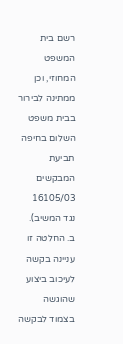רשם בית המשפט המחוזי, וכן ממתינה לבירור בבית משפט השלום בחיפה תביעת המבקשים 16105/03 נגד המשיב).
ב. החלטה זו עניינה בקשה לעיכוב ביצוע שהוגשה בצמוד לבקשה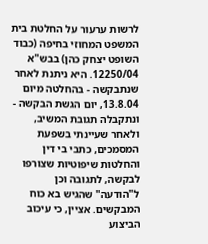לרשות ערעור על החלטת בית המשפט המחוזי בחיפה (כבוד השופט יצחק כהן) בבש"א 12250/04. היא ניתנת לאחר שנתבקשה - בהחלטה מיום 13.8.04, יום הגשת הבקשה - ונתקבלה תגובת המשיב, ולאחר שעיינתי בשפעת המסמכים, כתבי בי דין והחלטות שיפוטיות שצורפו לבקשה, לתגובה וכן ל"הודעה" שהגיש בא כוח המבקשים. אציין, כי עיכוב הביצוע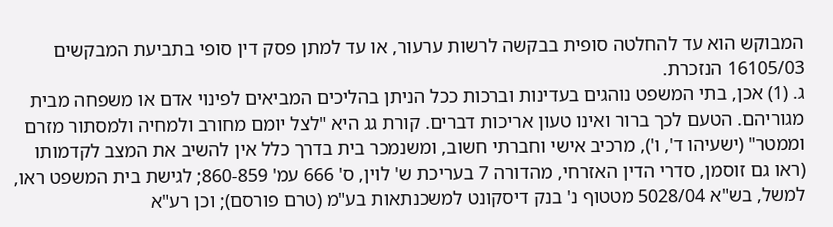המבוקש הוא עד להחלטה סופית בבקשה לרשות ערעור, או עד למתן פסק דין סופי בתביעת המבקשים 16105/03 הנזכרת.
ג. (1) אכן, בתי המשפט נוהגים בעדינות וברכות ככל הניתן בהליכים המביאים לפינוי אדם או משפחה מבית מגוריהם. הטעם לכך ברור ואינו טעון אריכות דברים. קורת גג היא "לצל יומם מחורב ולמחיה ולמסתור מזרם וממטר" (ישעיהו ד', ו'), מרכיב אישי וחברתי חשוב, ומשנמכר בית בדרך כלל אין להשיב את המצב לקדמותו (ראו גם זוסמן, סדרי הדין האזרחי, מהדורה 7 בעריכת ש' לוין, ס' 666 עמ' 860-859; לגישת בית המשפט ראו, למשל, בש"א 5028/04 מטטוף נ' בנק דיסקונט למשכנתאות בע"מ (טרם פורסם); וכן רע"א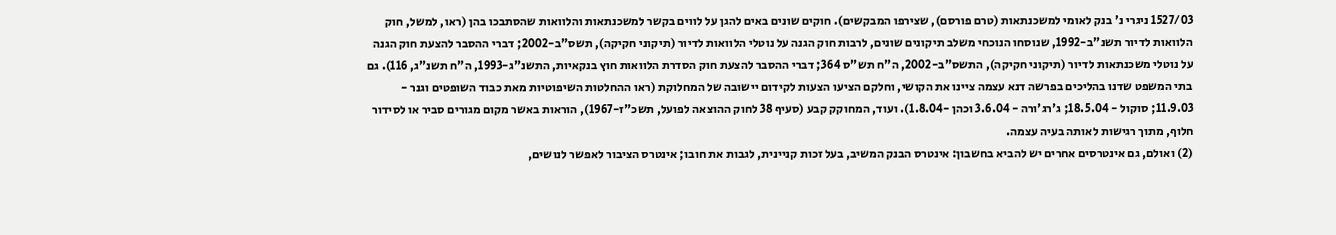1527/03 ניגרי נ' בנק לאומי למשכנתאות (טרם פורסם), שצירפו המבקשים). חוקים שונים באים להגן על לווים בקשר למשכנתאות והלוואות שהסתבכו בהן (ראו, למשל, חוק הלוואות לדיור תשנ"ב-1992, שנוסחו הנוכחי משלב תיקונים שונים, לרבות חוק הגנה על נוטלי הלוואות לדיור (תיקוני חקיקה), תשס"ב-2002; דברי ההסבר להצעת חוק הגנה על נוטלי משכנתאות לדיור (תיקוני חקיקה), התשס"ב-2002, ה"ח תש"ס 364; דברי ההסבר להצעת חוק הסדרת הלוואות חוץ בנקאיות, התשנ"ג-1993, ה"ח תשנ"ג, 116). גם בתי המשפט שדנו בהליכים בפרשה דנא עצמה ציינו את הקושי, וחלקם הציעו הצעות לקידום יישובה של המחלוקת (ראו ההחלטות השיפוטיות מאת כבוד השופטים וגנר - 11.9.03; סוקול - 18.5.04; ג'רג'ורה - 3.6.04 וכהן -1.8.04). ועוד, המחוקק קבע (סעיף 38 לחוק ההוצאה לפועל, תשכ"ז-1967), הוראות באשר מקום מגורים סביר או לסידור חלוף, מתוך רגישות לאותה בעיה עצמה.
(2) ואולם, גם אינטרסים אחרים יש להביא בחשבון: אינטרס הבנק המשיב, בעל זכות קניינית, לגבות את חובו; אינטרס הציבור לאפשר לנושים,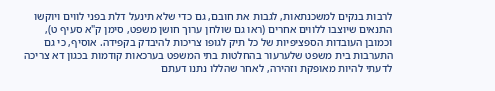לרבות בנקים למשכנתאות, לגבות את חובם, גם כדי שלא תינעל דלת בפני לווים ויוקשו התנאים שיוצבו ללווים אחרים (ראו גם שולחן ערוך חושן משפט, סימן ק"א סעיף ט), וכמובן העובדות הספציפיות של כל תיק לגופו צריכות להיבדק בקפידה. אוסיף, כי גם התערבות בית משפט שלערעור בהחלטות בתי המשפט בערכאות קודמות בכגון דא צריכה לדעתי להיות מאופקת וזהירה, לאחר שהללו נתנו דעתם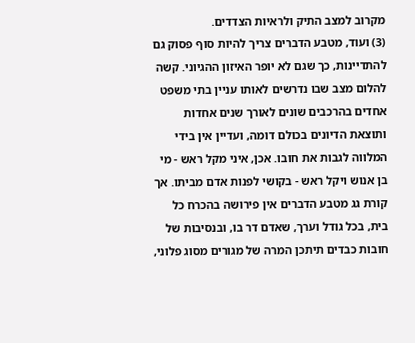מקרוב למצב התיק ולראיות הצדדים.
(3) ועוד, מטבע הדברים צריך להיות סוף פסוק גם להתדיינות, כך שגם לא יופר האיזון ההגיוני. קשה להלום מצב שבו נדרשים לאותו עניין בתי משפט אחדים בהרכבים שונים לאורך שנים אחדות ותוצאת הדיונים בכולם דומה, ועדיין אין בידי המלווה לגבות את חובו. אכן, איני מקל ראש - מי בן אנוש ויקל ראש - בקושי לפנות אדם מביתו. אך קורת גג מטבע הדברים אין פירושה בהכרח כל בית, בכל גודל וערך, שאדם דר בו, ובנסיבות של חובות כבדים תיתכן המרה של מגורים מסוג פלוני,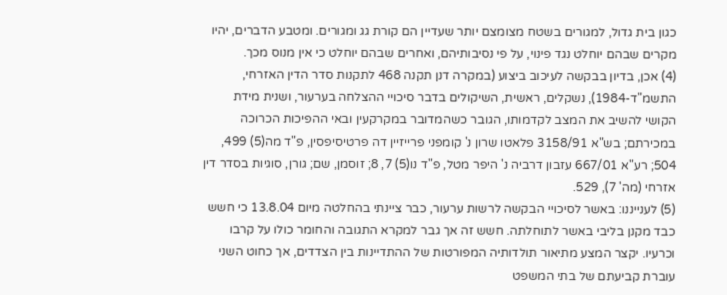כגון בית גדול, למגורים בשטח מצומצם יותר שעדיין הם קורת גג ומגורים. ומטבע הדברים, יהיו מקרים שבהם יוחלט נגד פינוי, על פי נסיבותיהם, ואחרים שבהם יוחלט כי אין מנוס מכך.
(4) אכן, בדיון בבקשה לעיכוב ביצוע (במקרה דנן תקנה 468 לתקנות סדר הדין האזרחי, התשמ"ד-1984), נשקלים, ראשית, השיקולים בדבר סיכויי ההצלחה בערעור, ושנית מידת הקושי להשיב את המצב לקדמותו, הגובר כשהמדובר במקרקעין ובאי ההפיכות הכרוכה במכירתם; בש"א 3158/91 פלאטו שרון נ' קומפני פרייזיין דה פרטיסיפסין, פ"ד מה(5) 499, 504; רע"א 667/01 עזבון דרביה נ' היפר מטל, פ"ד נו(5) 7, 8; זוסמן, שם; גורן, סוגיות בסדר דין אזרחי (מה' 7), 529.
(5) לענייננו: באשר לסיכויי הבקשה לרשות ערעור, כבר ציינתי בהחלטה מיום 13.8.04 כי חשש כבד מקנן בליבי באשר לתוחלתה. חשש זה אך גבר למקרא התגובה והחומר כולו על קרבו וכרעיו. יקצר המצע מתיאור תולדותיה המפורטות של ההתדיינות בין הצדדים, אך כחוט השני עוברת קביעתם של בתי המשפט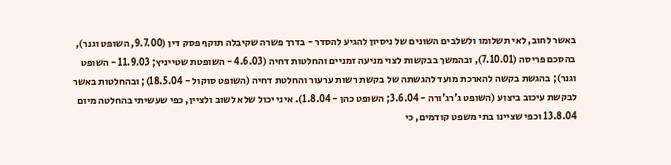באשר לחוב, לאי תשלומו ולשלבים השונים של ניסיון להגיע להסדר - בדרך פשרה שקיבלה תוקף פסק דין (9.7.00, השופט וגנר), בהסכם פריסה (7.10.01), ובהמשך בבקשות לצוי מניעה זמניים והחלטות דחיה (4.6.03 - השופטת שטייניץ; 11.9.03 - השופט וגנר); בהגשת בקשה להארכת מועד להגשתה של בקשת רשות ערעור והחלטת דחיה (השופט סוקול - 18.5.04); ובהחלטות באשר לבקשת עיכוב ביצוע (השופט ג'רג'ורה - 3.6.04; השופט כהן - 1.8.04). איני יכול שלא לשוב ולציין, כפי שעשיתי בהחלטה מיום 13.8.04 וכפי שציינו בתי משפט קודמים, כי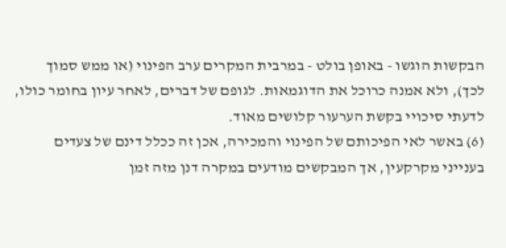הבקשות הוגשו - באופן בולט - במרבית המקרים ערב הפינוי (או ממש סמוך לכך), ולא אמנה כרוכל את הדוגמאות. לגופם של דברים, לאחר עיון בחומר כולו, לדעתי סיכויי בקשת הערעור קלושים מאוד.
(6) באשר לאי הפיכותם של הפינוי והמכירה, אכן זה ככלל דינם של צעדים בענייני מקרקעין, אך המבקשים מודעים במקרה דנן מזה זמן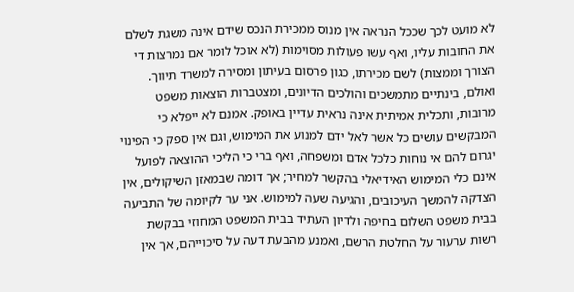לא מועט לכך שככל הנראה אין מנוס ממכירת הנכס שידם אינה משגת לשלם את החובות עליו, ואף עשו פעולות מסוימות (לא אוכל לומר אם נמרצות די הצורך וממצות) לשם מכירתו, כגון פרסום בעיתון ומסירה למשרד תיווך. ואולם, בינתיים מתמשכים והולכים הדיונים, ומצטברות הוצאות משפט מרובות, ותכלית אמיתית אינה נראית עדיין באופק. אמנם לא ייפלא כי המבקשים עושים כל אשר לאל ידם למנוע את המימוש, וגם אין ספק כי הפינוי יגרום להם אי נוחות כלכל אדם ומשפחה, ואף ברי כי הליכי ההוצאה לפועל אינם כלי המימוש האידיאלי בהקשר למחיר; אך דומה שבמאזן השיקולים, אין הצדקה להמשך העיכובים, והגיעה שעה למימוש. אני ער לקיומה של התביעה בבית משפט השלום בחיפה ולדיון העתיד בבית המשפט המחוזי בבקשת רשות ערעור על החלטת הרשם, ואמנע מהבעת דעה על סיכוייהם, אך אין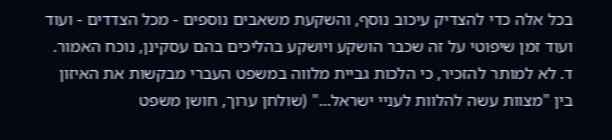בכל אלה כדי להצדיק עיכוב נוסף, והשקעת משאבים נוספים - מכל הצדדים - ועוד ועוד זמן שיפוטי על זה שכבר הושקע ויושקע בהליכים בהם עסקינן, נוכח האמור.
ד. לא למותר להזכיר, כי הלכות גביית מלווה במשפט העברי מבקשות את האיזון בין "מצוות עשה להלוות לעניי ישראל..." (שולחן ערוך, חושן משפט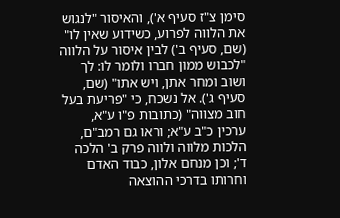סימן צ"ז סעיף א'), והאיסור "לנגוש את הלווה לפרוע, כשידוע שאין לו" (שם, סעיף ב') לבין איסור על הלווה "לכבוש ממון חברו ולומר לו: לך ושוב ומחר אתן, ויש אתו" (שם, סעיף ג'). אל נשכח, כי "פריעת בעל חוב מצווה" (כתובות פ"ו ע"א, ערכין כ"ב ע"א; וראו גם רמב"ם, הלכות מלווה ולווה פרק ב' הלכה ד'; וכן מנחם אלון, כבוד האדם וחרותו בדרכי ההוצאה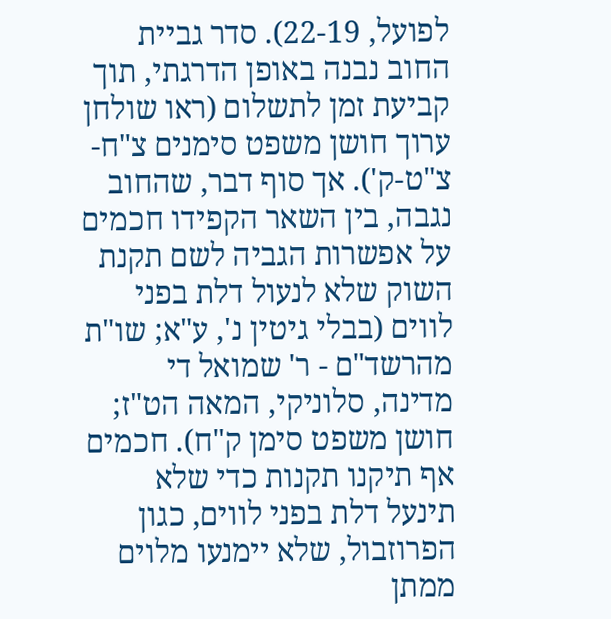לפועל, 22-19). סדר גביית החוב נבנה באופן הדרגתי, תוך קביעת זמן לתשלום (ראו שולחן ערוך חושן משפט סימנים צ"ח-צ"ט-ק'). אך סוף דבר, שהחוב נגבה, בין השאר הקפידו חכמים על אפשרות הגביה לשם תקנת השוק שלא לנעול דלת בפני לווים (בבלי גיטין נ', ע"א; שו"ת מהרשד"ם - ר' שמואל די מדינה, סלוניקי, המאה הט"ז; חושן משפט סימן ק"ח). חכמים אף תיקנו תקנות כדי שלא תינעל דלת בפני לווים, כגון הפרוזבול, שלא יימנעו מלוים ממתן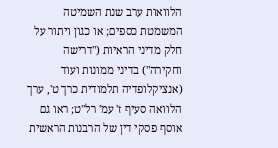הלוואות ערב שנת השמיטה המשמטת כספים; או כגון ויתור על חלק מדיני הראיות ("דרישה וחקירה") בדיני ממונות ועוד (אנציקלופדיה תלמודית כרך ט', ערך הלוואה סעיף ז' עמ' רל"ט; ראו גם אוסף פסקי דין של הרבנות הראשית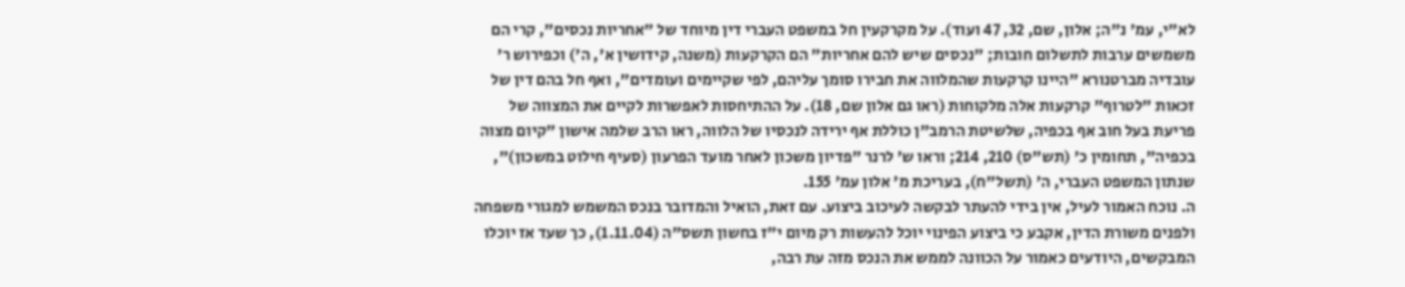לא"י, עמ' נ"ה; אלון, שם, 32, 47 ועוד). על מקרקעין חל במשפט העברי דין מיוחד של "אחריות נכסים", קרי הם משמשים ערבות לתשלום חובות; "נכסים שיש להם אחריות" הם הקרקעות (משנה, קידושין א', ה') וכפירוש ר' עובדיה מברטנורא "היינו קרקעות שהמלווה את חבירו סומך עליהם, לפי שקיימים ועומדים", ואף חל בהם דין של זכאות "לטרוף" קרקעות אלה מלקוחות (ראו גם אלון שם, 18). על ההתיחסות לאפשרות לקיים את המצווה של פריעת בעל חוב אף בכפיה, שלשיטת הרמב"ן כוללת אף ירידה לנכסיו של הלווה, ראו הרב שלמה אישון "קיום מצוה בכפיה", תחומין כ' (תש"ס) 210, 214; וראו ש' לרנר "פדיון משכון לאחר מועד הפרעון (סעיף חילוט במשכון)", שנתון המשפט העברי, ה' (תשל"ח), בעריכת מ' אלון עמ' 155.
ה. נוכח האמור לעיל, אין בידי להעתר לבקשה לעיכוב ביצוע. עם זאת, הואיל והמדובר בנכס המשמש למגורי משפחה ולפנים משורת הדין, אקבע כי ביצוע הפינוי יוכל להעשות רק מיום י"ז בחשון תשס"ה (1.11.04), כך שעד אז יוכלו המבקשים, היודעים כאמור על הכוונה לממש את הנכס מזה עת רבה,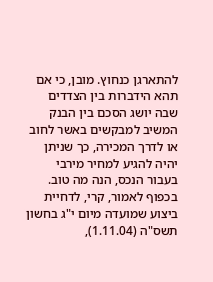להתארגן כנחוץ. מובן, כי אם תהא הידברות בין הצדדים שבה יושג הסכם בין הבנק המשיב למבקשים באשר לחוב או לדרך המכירה, כך שניתן יהיה להגיע למחיר מירבי בעבור הנכס, הנה מה טוב.
בכפוף לאמור, קרי, לדחיית ביצוע שמועדה מיום י"ג בחשון תשס"ה (1.11.04),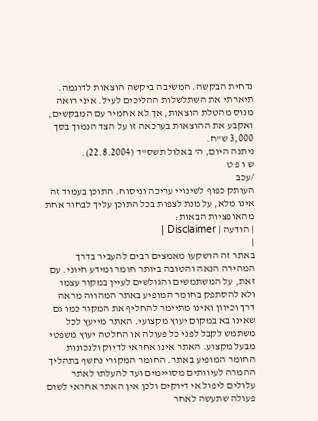נדחית הבקשה. המשיבה ביקשה הוצאות לדוגמה. תיארתי את השתלשלות ההליכים לעיל. איני רואה מנוס מהטלת הוצאות, אך לא אחמיר עם המבקשים, ואקבע את ההוצאות בערכאה זו על הצד הנמוך בסך 3,000 ש"ח.
ניתנה היום, ה' באלול תשס"ד (22.8.2004).
ש ו פ ט
/עכב
העותק כפוף לשינויי עריכה וניסוח. התוכן בעמוד זה אינו מלא, על מנת לצפות בכל התוכן עליך לבחור אחת מהאופציות הבאות:
| הודעה | Disclaimer |
|
באתר זה הושקעו מאמצים רבים להעביר בדרך המהירה הנאה והטובה ביותר חומר ומידע חיוני. עם זאת, על המשתמשים והגולשים לעיין במקור עצמו ולא להסתפק בחומר המופיע באתר המהווה מראה דרך וכיוון ואינו מתיימר להחליף את המקור כמו גם שאינו בא במקום יעוץ מקצועי. האתר מייעץ לכל משתמש לקבל לפני כל פעולה או החלטה יעוץ משפטי מבעל מקצוע. האתר אינו אחראי לדיוק ולנכונות החומר המופיע באתר. החומר המקורי נחשף בתהליך ההמרה לעיוותים מסויימים ועד להעלתו לאתר עלולים ליפול אי דיוקים ולכן אין האתר אחראי לשום פעולה שתעשה לאחר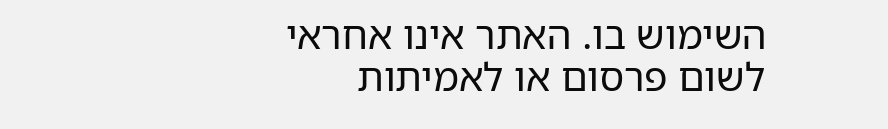השימוש בו. האתר אינו אחראי לשום פרסום או לאמיתות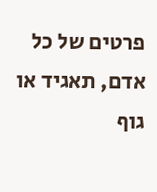פרטים של כל אדם, תאגיד או גוף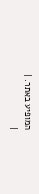המופיע באתר. |
|